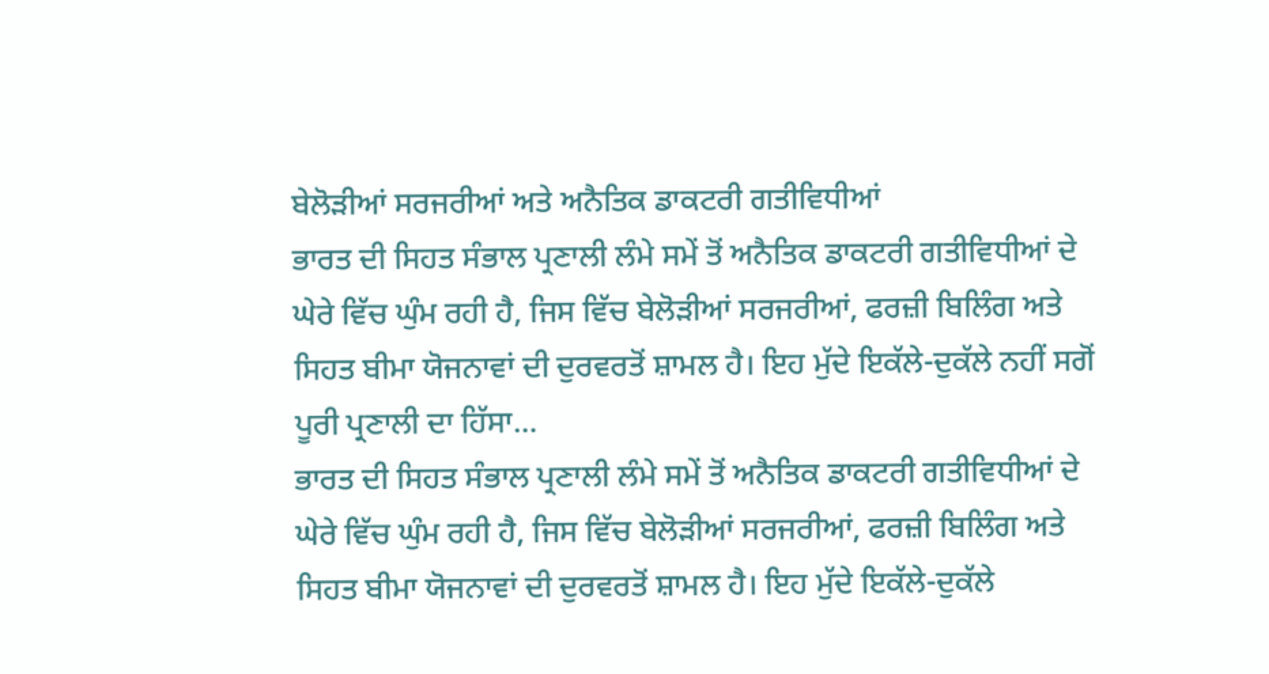ਬੇਲੋੜੀਆਂ ਸਰਜਰੀਆਂ ਅਤੇ ਅਨੈਤਿਕ ਡਾਕਟਰੀ ਗਤੀਵਿਧੀਆਂ
ਭਾਰਤ ਦੀ ਸਿਹਤ ਸੰਭਾਲ ਪ੍ਰਣਾਲੀ ਲੰਮੇ ਸਮੇਂ ਤੋਂ ਅਨੈਤਿਕ ਡਾਕਟਰੀ ਗਤੀਵਿਧੀਆਂ ਦੇ ਘੇਰੇ ਵਿੱਚ ਘੁੰਮ ਰਹੀ ਹੈ, ਜਿਸ ਵਿੱਚ ਬੇਲੋੜੀਆਂ ਸਰਜਰੀਆਂ, ਫਰਜ਼ੀ ਬਿਲਿੰਗ ਅਤੇ ਸਿਹਤ ਬੀਮਾ ਯੋਜਨਾਵਾਂ ਦੀ ਦੁਰਵਰਤੋਂ ਸ਼ਾਮਲ ਹੈ। ਇਹ ਮੁੱਦੇ ਇਕੱਲੇ-ਦੁਕੱਲੇ ਨਹੀਂ ਸਗੋਂ ਪੂਰੀ ਪ੍ਰਣਾਲੀ ਦਾ ਹਿੱਸਾ...
ਭਾਰਤ ਦੀ ਸਿਹਤ ਸੰਭਾਲ ਪ੍ਰਣਾਲੀ ਲੰਮੇ ਸਮੇਂ ਤੋਂ ਅਨੈਤਿਕ ਡਾਕਟਰੀ ਗਤੀਵਿਧੀਆਂ ਦੇ ਘੇਰੇ ਵਿੱਚ ਘੁੰਮ ਰਹੀ ਹੈ, ਜਿਸ ਵਿੱਚ ਬੇਲੋੜੀਆਂ ਸਰਜਰੀਆਂ, ਫਰਜ਼ੀ ਬਿਲਿੰਗ ਅਤੇ ਸਿਹਤ ਬੀਮਾ ਯੋਜਨਾਵਾਂ ਦੀ ਦੁਰਵਰਤੋਂ ਸ਼ਾਮਲ ਹੈ। ਇਹ ਮੁੱਦੇ ਇਕੱਲੇ-ਦੁਕੱਲੇ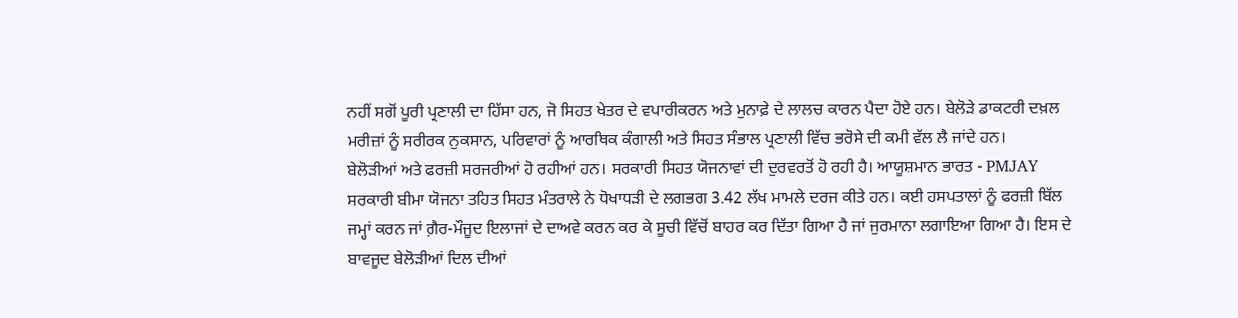ਨਹੀਂ ਸਗੋਂ ਪੂਰੀ ਪ੍ਰਣਾਲੀ ਦਾ ਹਿੱਸਾ ਹਨ, ਜੋ ਸਿਹਤ ਖੇਤਰ ਦੇ ਵਪਾਰੀਕਰਨ ਅਤੇ ਮੁਨਾਫ਼ੇ ਦੇ ਲਾਲਚ ਕਾਰਨ ਪੈਦਾ ਹੋਏ ਹਨ। ਬੇਲੋੜੇ ਡਾਕਟਰੀ ਦਖ਼ਲ ਮਰੀਜ਼ਾਂ ਨੂੰ ਸਰੀਰਕ ਨੁਕਸਾਨ, ਪਰਿਵਾਰਾਂ ਨੂੰ ਆਰਥਿਕ ਕੰਗਾਲੀ ਅਤੇ ਸਿਹਤ ਸੰਭਾਲ ਪ੍ਰਣਾਲੀ ਵਿੱਚ ਭਰੋਸੇ ਦੀ ਕਮੀ ਵੱਲ ਲੈ ਜਾਂਦੇ ਹਨ।
ਬੇਲੋੜੀਆਂ ਅਤੇ ਫਰਜ਼ੀ ਸਰਜਰੀਆਂ ਹੋ ਰਹੀਆਂ ਹਨ। ਸਰਕਾਰੀ ਸਿਹਤ ਯੋਜਨਾਵਾਂ ਦੀ ਦੁਰਵਰਤੋਂ ਹੋ ਰਹੀ ਹੈ। ਆਯੂਸ਼ਮਾਨ ਭਾਰਤ - PMJAY ਸਰਕਾਰੀ ਬੀਮਾ ਯੋਜਨਾ ਤਹਿਤ ਸਿਹਤ ਮੰਤਰਾਲੇ ਨੇ ਧੋਖਾਧੜੀ ਦੇ ਲਗਭਗ 3.42 ਲੱਖ ਮਾਮਲੇ ਦਰਜ ਕੀਤੇ ਹਨ। ਕਈ ਹਸਪਤਾਲਾਂ ਨੂੰ ਫਰਜ਼ੀ ਬਿੱਲ ਜਮ੍ਹਾਂ ਕਰਨ ਜਾਂ ਗ਼ੈਰ-ਮੌਜੂਦ ਇਲਾਜਾਂ ਦੇ ਦਾਅਵੇ ਕਰਨ ਕਰ ਕੇ ਸੂਚੀ ਵਿੱਚੋਂ ਬਾਹਰ ਕਰ ਦਿੱਤਾ ਗਿਆ ਹੈ ਜਾਂ ਜੁਰਮਾਨਾ ਲਗਾਇਆ ਗਿਆ ਹੈ। ਇਸ ਦੇ ਬਾਵਜੂਦ ਬੇਲੋੜੀਆਂ ਦਿਲ ਦੀਆਂ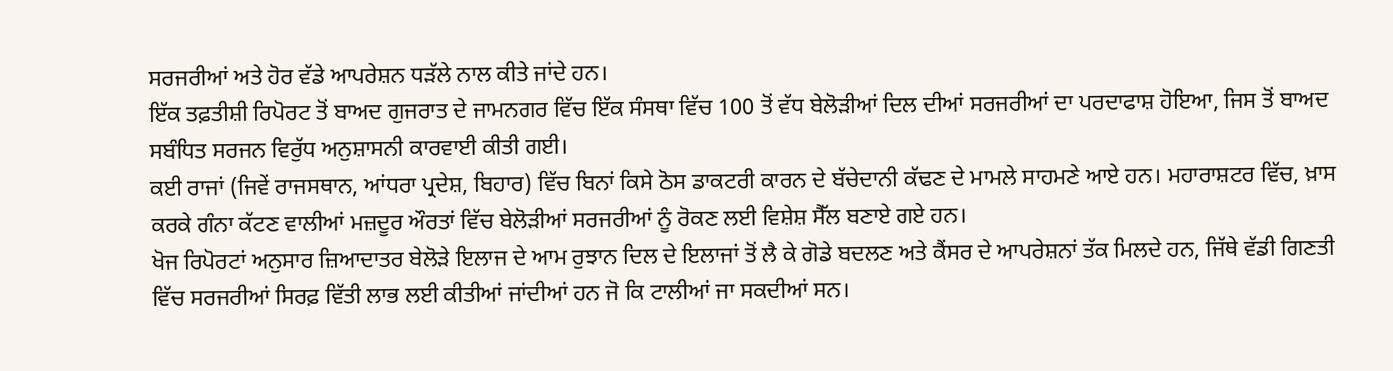ਸਰਜਰੀਆਂ ਅਤੇ ਹੋਰ ਵੱਡੇ ਆਪਰੇਸ਼ਨ ਧੜੱਲੇ ਨਾਲ ਕੀਤੇ ਜਾਂਦੇ ਹਨ।
ਇੱਕ ਤਫ਼ਤੀਸ਼ੀ ਰਿਪੋਰਟ ਤੋਂ ਬਾਅਦ ਗੁਜਰਾਤ ਦੇ ਜਾਮਨਗਰ ਵਿੱਚ ਇੱਕ ਸੰਸਥਾ ਵਿੱਚ 100 ਤੋਂ ਵੱਧ ਬੇਲੋੜੀਆਂ ਦਿਲ ਦੀਆਂ ਸਰਜਰੀਆਂ ਦਾ ਪਰਦਾਫਾਸ਼ ਹੋਇਆ, ਜਿਸ ਤੋਂ ਬਾਅਦ ਸਬੰਧਿਤ ਸਰਜਨ ਵਿਰੁੱਧ ਅਨੁਸ਼ਾਸਨੀ ਕਾਰਵਾਈ ਕੀਤੀ ਗਈ।
ਕਈ ਰਾਜਾਂ (ਜਿਵੇਂ ਰਾਜਸਥਾਨ, ਆਂਧਰਾ ਪ੍ਰਦੇਸ਼, ਬਿਹਾਰ) ਵਿੱਚ ਬਿਨਾਂ ਕਿਸੇ ਠੋਸ ਡਾਕਟਰੀ ਕਾਰਨ ਦੇ ਬੱਚੇਦਾਨੀ ਕੱਢਣ ਦੇ ਮਾਮਲੇ ਸਾਹਮਣੇ ਆਏ ਹਨ। ਮਹਾਰਾਸ਼ਟਰ ਵਿੱਚ, ਖ਼ਾਸ ਕਰਕੇ ਗੰਨਾ ਕੱਟਣ ਵਾਲੀਆਂ ਮਜ਼ਦੂਰ ਔਰਤਾਂ ਵਿੱਚ ਬੇਲੋੜੀਆਂ ਸਰਜਰੀਆਂ ਨੂੰ ਰੋਕਣ ਲਈ ਵਿਸ਼ੇਸ਼ ਸੈੱਲ ਬਣਾਏ ਗਏ ਹਨ।
ਖੋਜ ਰਿਪੋਰਟਾਂ ਅਨੁਸਾਰ ਜ਼ਿਆਦਾਤਰ ਬੇਲੋੜੇ ਇਲਾਜ ਦੇ ਆਮ ਰੁਝਾਨ ਦਿਲ ਦੇ ਇਲਾਜਾਂ ਤੋਂ ਲੈ ਕੇ ਗੋਡੇ ਬਦਲਣ ਅਤੇ ਕੈਂਸਰ ਦੇ ਆਪਰੇਸ਼ਨਾਂ ਤੱਕ ਮਿਲਦੇ ਹਨ, ਜਿੱਥੇ ਵੱਡੀ ਗਿਣਤੀ ਵਿੱਚ ਸਰਜਰੀਆਂ ਸਿਰਫ਼ ਵਿੱਤੀ ਲਾਭ ਲਈ ਕੀਤੀਆਂ ਜਾਂਦੀਆਂ ਹਨ ਜੋ ਕਿ ਟਾਲੀਆਂ ਜਾ ਸਕਦੀਆਂ ਸਨ।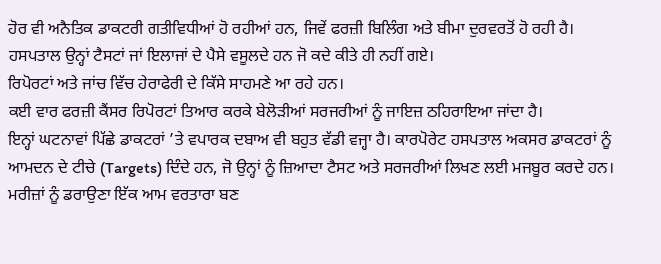ਹੋਰ ਵੀ ਅਨੈਤਿਕ ਡਾਕਟਰੀ ਗਤੀਵਿਧੀਆਂ ਹੋ ਰਹੀਆਂ ਹਨ, ਜਿਵੇਂ ਫਰਜ਼ੀ ਬਿਲਿੰਗ ਅਤੇ ਬੀਮਾ ਦੁਰਵਰਤੋਂ ਹੋ ਰਹੀ ਹੈ।
ਹਸਪਤਾਲ ਉਨ੍ਹਾਂ ਟੈਸਟਾਂ ਜਾਂ ਇਲਾਜਾਂ ਦੇ ਪੈਸੇ ਵਸੂਲਦੇ ਹਨ ਜੋ ਕਦੇ ਕੀਤੇ ਹੀ ਨਹੀਂ ਗਏ।
ਰਿਪੋਰਟਾਂ ਅਤੇ ਜਾਂਚ ਵਿੱਚ ਹੇਰਾਫੇਰੀ ਦੇ ਕਿੱਸੇ ਸਾਹਮਣੇ ਆ ਰਹੇ ਹਨ।
ਕਈ ਵਾਰ ਫਰਜ਼ੀ ਕੈਂਸਰ ਰਿਪੋਰਟਾਂ ਤਿਆਰ ਕਰਕੇ ਬੇਲੋੜੀਆਂ ਸਰਜਰੀਆਂ ਨੂੰ ਜਾਇਜ਼ ਠਹਿਰਾਇਆ ਜਾਂਦਾ ਹੈ।
ਇਨ੍ਹਾਂ ਘਟਨਾਵਾਂ ਪਿੱਛੇ ਡਾਕਟਰਾਂ ’ਤੇ ਵਪਾਰਕ ਦਬਾਅ ਵੀ ਬਹੁਤ ਵੱਡੀ ਵਜ੍ਹਾ ਹੈ। ਕਾਰਪੋਰੇਟ ਹਸਪਤਾਲ ਅਕਸਰ ਡਾਕਟਰਾਂ ਨੂੰ ਆਮਦਨ ਦੇ ਟੀਚੇ (Targets) ਦਿੰਦੇ ਹਨ, ਜੋ ਉਨ੍ਹਾਂ ਨੂੰ ਜ਼ਿਆਦਾ ਟੈਸਟ ਅਤੇ ਸਰਜਰੀਆਂ ਲਿਖਣ ਲਈ ਮਜਬੂਰ ਕਰਦੇ ਹਨ।
ਮਰੀਜ਼ਾਂ ਨੂੰ ਡਰਾਉਣਾ ਇੱਕ ਆਮ ਵਰਤਾਰਾ ਬਣ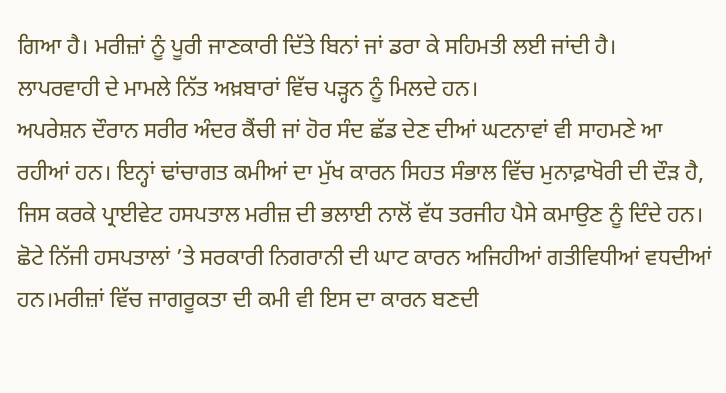ਗਿਆ ਹੈ। ਮਰੀਜ਼ਾਂ ਨੂੰ ਪੂਰੀ ਜਾਣਕਾਰੀ ਦਿੱਤੇ ਬਿਨਾਂ ਜਾਂ ਡਰਾ ਕੇ ਸਹਿਮਤੀ ਲਈ ਜਾਂਦੀ ਹੈ।
ਲਾਪਰਵਾਹੀ ਦੇ ਮਾਮਲੇ ਨਿੱਤ ਅਖ਼ਬਾਰਾਂ ਵਿੱਚ ਪੜ੍ਹਨ ਨੂੰ ਮਿਲਦੇ ਹਨ।
ਅਪਰੇਸ਼ਨ ਦੌਰਾਨ ਸਰੀਰ ਅੰਦਰ ਕੈਂਚੀ ਜਾਂ ਹੋਰ ਸੰਦ ਛੱਡ ਦੇਣ ਦੀਆਂ ਘਟਨਾਵਾਂ ਵੀ ਸਾਹਮਣੇ ਆ ਰਹੀਆਂ ਹਨ। ਇਨ੍ਹਾਂ ਢਾਂਚਾਗਤ ਕਮੀਆਂ ਦਾ ਮੁੱਖ ਕਾਰਨ ਸਿਹਤ ਸੰਭਾਲ ਵਿੱਚ ਮੁਨਾਫ਼ਾਖੋਰੀ ਦੀ ਦੌੜ ਹੈ, ਜਿਸ ਕਰਕੇ ਪ੍ਰਾਈਵੇਟ ਹਸਪਤਾਲ ਮਰੀਜ਼ ਦੀ ਭਲਾਈ ਨਾਲੋਂ ਵੱਧ ਤਰਜੀਹ ਪੈਸੇ ਕਮਾਉਣ ਨੂੰ ਦਿੰਦੇ ਹਨ।
ਛੋਟੇ ਨਿੱਜੀ ਹਸਪਤਾਲਾਂ ’ਤੇ ਸਰਕਾਰੀ ਨਿਗਰਾਨੀ ਦੀ ਘਾਟ ਕਾਰਨ ਅਜਿਹੀਆਂ ਗਤੀਵਿਧੀਆਂ ਵਧਦੀਆਂ ਹਨ।ਮਰੀਜ਼ਾਂ ਵਿੱਚ ਜਾਗਰੂਕਤਾ ਦੀ ਕਮੀ ਵੀ ਇਸ ਦਾ ਕਾਰਨ ਬਣਦੀ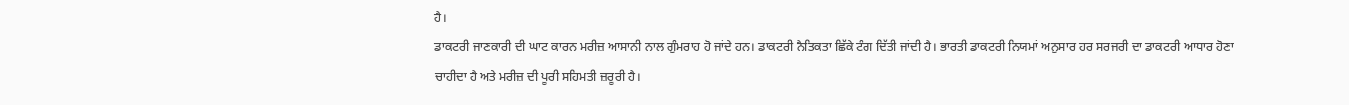ਹੈ।
ਡਾਕਟਰੀ ਜਾਣਕਾਰੀ ਦੀ ਘਾਟ ਕਾਰਨ ਮਰੀਜ਼ ਆਸਾਨੀ ਨਾਲ ਗੁੰਮਰਾਹ ਹੋ ਜਾਂਦੇ ਹਨ। ਡਾਕਟਰੀ ਨੈਤਿਕਤਾ ਛਿੱਕੇ ਟੰਗ ਦਿੱਤੀ ਜਾਂਦੀ ਹੈ। ਭਾਰਤੀ ਡਾਕਟਰੀ ਨਿਯਮਾਂ ਅਨੁਸਾਰ ਹਰ ਸਰਜਰੀ ਦਾ ਡਾਕਟਰੀ ਆਧਾਰ ਹੋਣਾ ਚਾਹੀਦਾ ਹੈ ਅਤੇ ਮਰੀਜ਼ ਦੀ ਪੂਰੀ ਸਹਿਮਤੀ ਜ਼ਰੂਰੀ ਹੈ।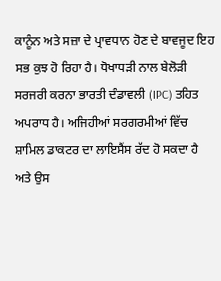ਕਾਨੂੰਨ ਅਤੇ ਸਜ਼ਾ ਦੇ ਪ੍ਰਾਵਧਾਨ ਹੋਣ ਦੇ ਬਾਵਜੂਦ ਇਹ ਸਭ ਕੁਝ ਹੋ ਰਿਹਾ ਹੈ। ਧੋਖਾਧੜੀ ਨਾਲ ਬੇਲੋੜੀ ਸਰਜਰੀ ਕਰਨਾ ਭਾਰਤੀ ਦੰਡਾਵਲੀ (IPC) ਤਹਿਤ ਅਪਰਾਧ ਹੈ। ਅਜਿਹੀਆਂ ਸਰਗਰਮੀਆਂ ਵਿੱਚ ਸ਼ਾਮਿਲ ਡਾਕਟਰ ਦਾ ਲਾਇਸੈਂਸ ਰੱਦ ਹੋ ਸਕਦਾ ਹੈ ਅਤੇ ਉਸ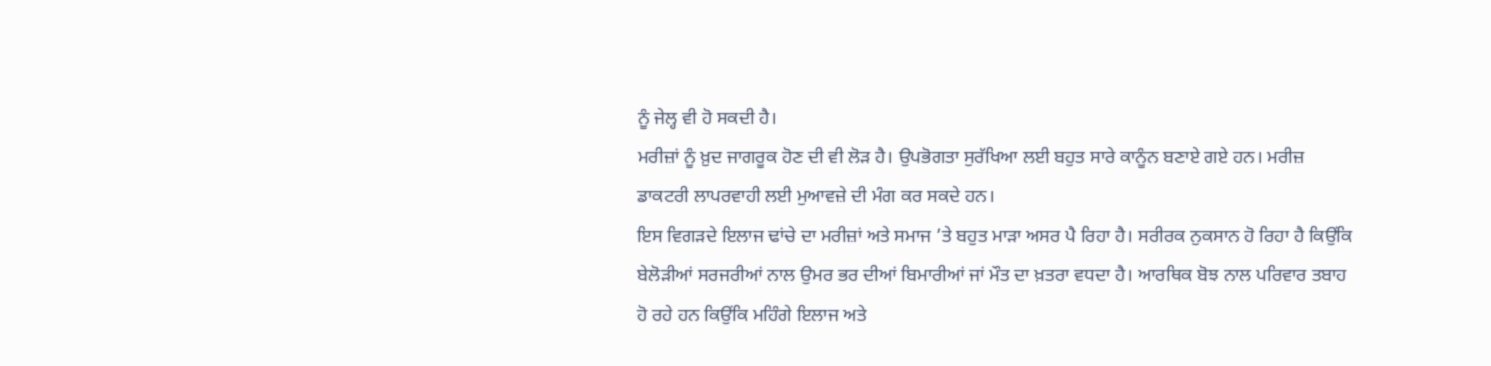ਨੂੰ ਜੇਲ੍ਹ ਵੀ ਹੋ ਸਕਦੀ ਹੈ।
ਮਰੀਜ਼ਾਂ ਨੂੰ ਖ਼ੁਦ ਜਾਗਰੂਕ ਹੋਣ ਦੀ ਵੀ ਲੋੜ ਹੈ। ਉਪਭੋਗਤਾ ਸੁਰੱਖਿਆ ਲਈ ਬਹੁਤ ਸਾਰੇ ਕਾਨੂੰਨ ਬਣਾਏ ਗਏ ਹਨ। ਮਰੀਜ਼ ਡਾਕਟਰੀ ਲਾਪਰਵਾਹੀ ਲਈ ਮੁਆਵਜ਼ੇ ਦੀ ਮੰਗ ਕਰ ਸਕਦੇ ਹਨ।
ਇਸ ਵਿਗੜਦੇ ਇਲਾਜ ਢਾਂਚੇ ਦਾ ਮਰੀਜ਼ਾਂ ਅਤੇ ਸਮਾਜ ’ਤੇ ਬਹੁਤ ਮਾੜਾ ਅਸਰ ਪੈ ਰਿਹਾ ਹੈ। ਸਰੀਰਕ ਨੁਕਸਾਨ ਹੋ ਰਿਹਾ ਹੈ ਕਿਉਂਕਿ ਬੇਲੋੜੀਆਂ ਸਰਜਰੀਆਂ ਨਾਲ ਉਮਰ ਭਰ ਦੀਆਂ ਬਿਮਾਰੀਆਂ ਜਾਂ ਮੌਤ ਦਾ ਖ਼ਤਰਾ ਵਧਦਾ ਹੈ। ਆਰਥਿਕ ਬੋਝ ਨਾਲ ਪਰਿਵਾਰ ਤਬਾਹ ਹੋ ਰਹੇ ਹਨ ਕਿਉਂਕਿ ਮਹਿੰਗੇ ਇਲਾਜ ਅਤੇ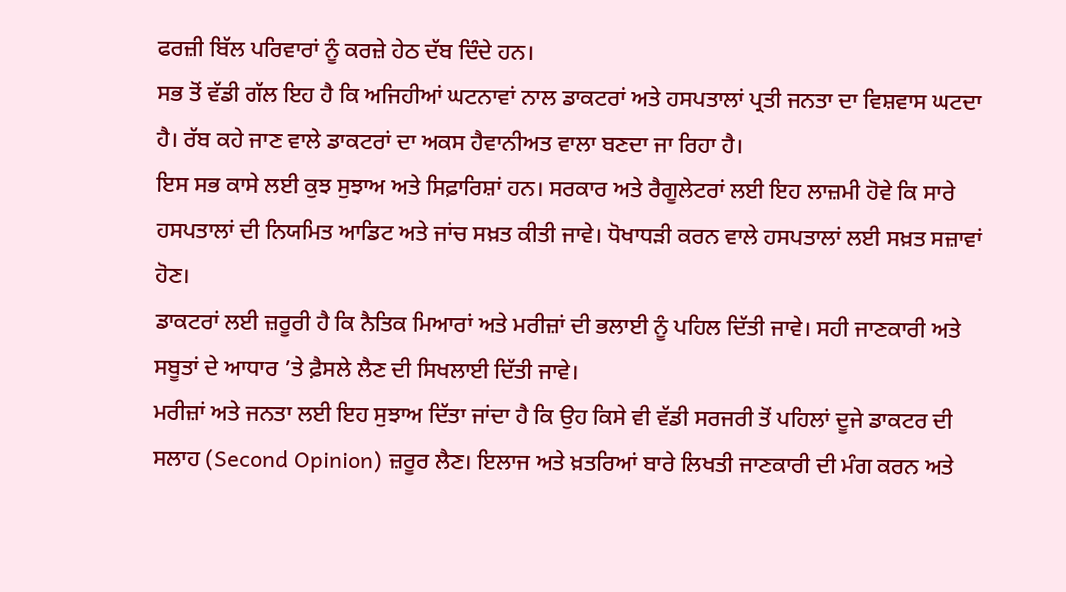ਫਰਜ਼ੀ ਬਿੱਲ ਪਰਿਵਾਰਾਂ ਨੂੰ ਕਰਜ਼ੇ ਹੇਠ ਦੱਬ ਦਿੰਦੇ ਹਨ।
ਸਭ ਤੋਂ ਵੱਡੀ ਗੱਲ ਇਹ ਹੈ ਕਿ ਅਜਿਹੀਆਂ ਘਟਨਾਵਾਂ ਨਾਲ ਡਾਕਟਰਾਂ ਅਤੇ ਹਸਪਤਾਲਾਂ ਪ੍ਰਤੀ ਜਨਤਾ ਦਾ ਵਿਸ਼ਵਾਸ ਘਟਦਾ ਹੈ। ਰੱਬ ਕਹੇ ਜਾਣ ਵਾਲੇ ਡਾਕਟਰਾਂ ਦਾ ਅਕਸ ਹੈਵਾਨੀਅਤ ਵਾਲਾ ਬਣਦਾ ਜਾ ਰਿਹਾ ਹੈ।
ਇਸ ਸਭ ਕਾਸੇ ਲਈ ਕੁਝ ਸੁਝਾਅ ਅਤੇ ਸਿਫ਼ਾਰਿਸ਼ਾਂ ਹਨ। ਸਰਕਾਰ ਅਤੇ ਰੈਗੂਲੇਟਰਾਂ ਲਈ ਇਹ ਲਾਜ਼ਮੀ ਹੋਵੇ ਕਿ ਸਾਰੇ ਹਸਪਤਾਲਾਂ ਦੀ ਨਿਯਮਿਤ ਆਡਿਟ ਅਤੇ ਜਾਂਚ ਸਖ਼ਤ ਕੀਤੀ ਜਾਵੇ। ਧੋਖਾਧੜੀ ਕਰਨ ਵਾਲੇ ਹਸਪਤਾਲਾਂ ਲਈ ਸਖ਼ਤ ਸਜ਼ਾਵਾਂ ਹੋਣ।
ਡਾਕਟਰਾਂ ਲਈ ਜ਼ਰੂਰੀ ਹੈ ਕਿ ਨੈਤਿਕ ਮਿਆਰਾਂ ਅਤੇ ਮਰੀਜ਼ਾਂ ਦੀ ਭਲਾਈ ਨੂੰ ਪਹਿਲ ਦਿੱਤੀ ਜਾਵੇ। ਸਹੀ ਜਾਣਕਾਰੀ ਅਤੇ ਸਬੂਤਾਂ ਦੇ ਆਧਾਰ ’ਤੇ ਫ਼ੈਸਲੇ ਲੈਣ ਦੀ ਸਿਖਲਾਈ ਦਿੱਤੀ ਜਾਵੇ।
ਮਰੀਜ਼ਾਂ ਅਤੇ ਜਨਤਾ ਲਈ ਇਹ ਸੁਝਾਅ ਦਿੱਤਾ ਜਾਂਦਾ ਹੈ ਕਿ ਉਹ ਕਿਸੇ ਵੀ ਵੱਡੀ ਸਰਜਰੀ ਤੋਂ ਪਹਿਲਾਂ ਦੂਜੇ ਡਾਕਟਰ ਦੀ ਸਲਾਹ (Second Opinion) ਜ਼ਰੂਰ ਲੈਣ। ਇਲਾਜ ਅਤੇ ਖ਼ਤਰਿਆਂ ਬਾਰੇ ਲਿਖਤੀ ਜਾਣਕਾਰੀ ਦੀ ਮੰਗ ਕਰਨ ਅਤੇ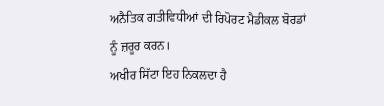ਅਨੈਤਿਕ ਗਤੀਵਿਧੀਆਂ ਦੀ ਰਿਪੋਰਟ ਮੈਡੀਕਲ ਬੋਰਡਾਂ ਨੂੰ ਜ਼ਰੂਰ ਕਰਨ।
ਅਖੀਰ ਸਿੱਟਾ ਇਹ ਨਿਕਲਦਾ ਹੈ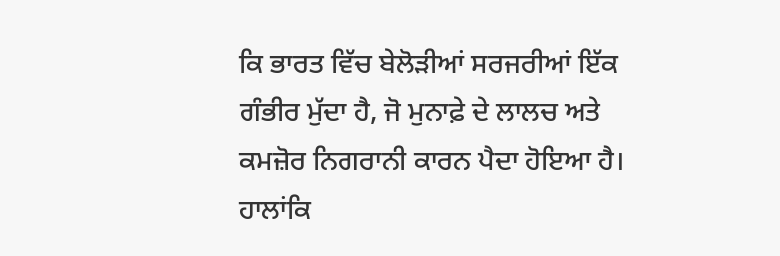ਕਿ ਭਾਰਤ ਵਿੱਚ ਬੇਲੋੜੀਆਂ ਸਰਜਰੀਆਂ ਇੱਕ ਗੰਭੀਰ ਮੁੱਦਾ ਹੈ, ਜੋ ਮੁਨਾਫ਼ੇ ਦੇ ਲਾਲਚ ਅਤੇ ਕਮਜ਼ੋਰ ਨਿਗਰਾਨੀ ਕਾਰਨ ਪੈਦਾ ਹੋਇਆ ਹੈ। ਹਾਲਾਂਕਿ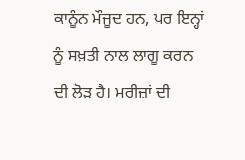ਕਾਨੂੰਨ ਮੌਜੂਦ ਹਨ, ਪਰ ਇਨ੍ਹਾਂ ਨੂੰ ਸਖ਼ਤੀ ਨਾਲ ਲਾਗੂ ਕਰਨ ਦੀ ਲੋੜ ਹੈ। ਮਰੀਜ਼ਾਂ ਦੀ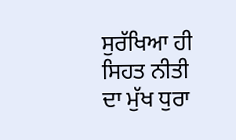ਸੁਰੱਖਿਆ ਹੀ ਸਿਹਤ ਨੀਤੀ ਦਾ ਮੁੱਖ ਧੁਰਾ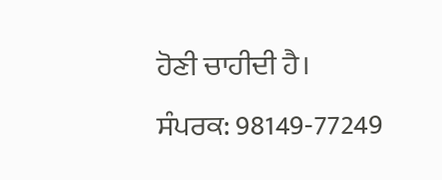ਹੋਣੀ ਚਾਹੀਦੀ ਹੈ।
ਸੰਪਰਕ: 98149-77249